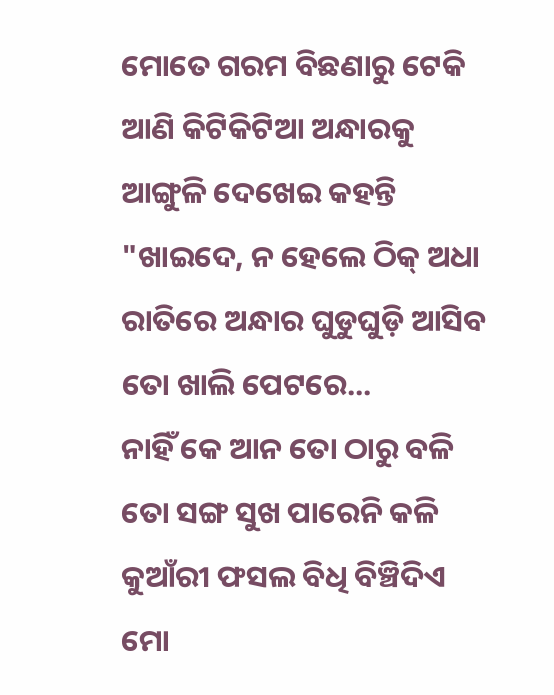ମୋତେ ଗରମ ବିଛଣାରୁ ଟେକି ଆଣି କିଟିକିଟିଆ ଅନ୍ଧାରକୁ ଆଙ୍ଗୁଳି ଦେଖେଇ କହନ୍ତି "ଖାଇଦେ, ନ ହେଲେ ଠିକ୍ ଅଧା ରାତିରେ ଅନ୍ଧାର ଘୁଡୁଘୁଡ଼ି ଆସିବ ତୋ ଖାଲି ପେଟରେ...
ନାହିଁ କେ ଆନ ତୋ ଠାରୁ ବଳି ତୋ ସଙ୍ଗ ସୁଖ ପାରେନି କଳି
କୁଆଁରୀ ଫସଲ ବିଧି ବିଞ୍ଚିଦିଏ ମୋ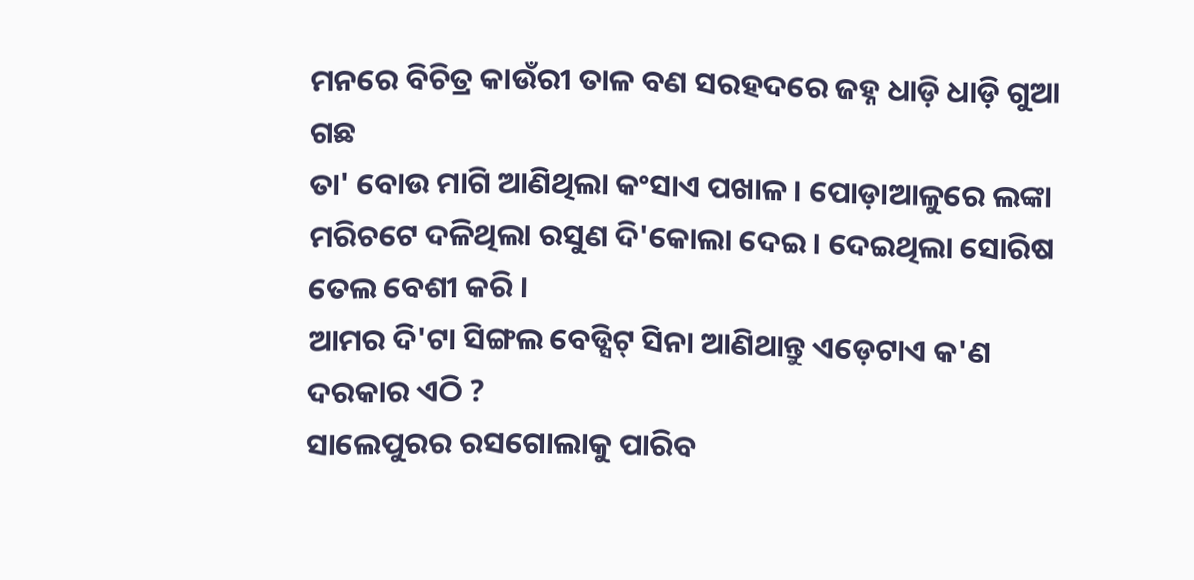ମନରେ ବିଚିତ୍ର କାଉଁରୀ ତାଳ ବଣ ସରହଦରେ ଜହ୍ନ ଧାଡ଼ି ଧାଡ଼ି ଗୁଆ ଗଛ
ତା' ବୋଉ ମାଗି ଆଣିଥିଲା କଂସାଏ ପଖାଳ । ପୋଡ଼ାଆଳୁରେ ଲଙ୍କା ମରିଚଟେ ଦଳିଥିଲା ରସୁଣ ଦି'କୋଲା ଦେଇ । ଦେଇଥିଲା ସୋରିଷ ତେଲ ବେଶୀ କରି ।
ଆମର ଦି'ଟା ସିଙ୍ଗଲ ବେଡ୍ସିଟ୍ ସିନା ଆଣିଥାନ୍ତୁ ଏଡ଼େଟାଏ କ'ଣ ଦରକାର ଏଠି ?
ସାଲେପୁରର ରସଗୋଲାକୁ ପାରିବ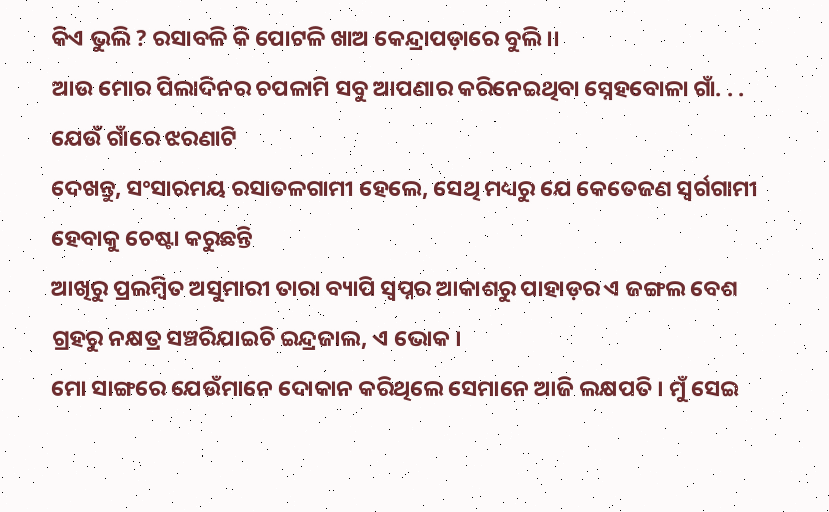କିଏ ଭୁଲି ? ରସାବଳି କି ପୋଟଳି ଖାଅ କେନ୍ଦ୍ରାପଡ଼ାରେ ବୁଲି ।।
ଆଉ ମୋର ପିଲାଦିନର ଚପଳାମି ସବୁ ଆପଣାର କରିନେଇଥିବା ସ୍ନେହବୋଳା ଗାଁ. . . ଯେଉଁ ଗାଁରେ ଝରଣାଟି
ଦେଖନ୍ତୁ, ସଂସାରମୟ ରସାତଳଗାମୀ ହେଲେ, ସେଥି ମଧ୍ୟରୁ ଯେ କେତେଜଣ ସ୍ୱର୍ଗଗାମୀ ହେବାକୁ ଚେଷ୍ଟା କରୁଛନ୍ତି
ଆଖିରୁ ପ୍ରଲମ୍ୱିତ ଅସୁମାରୀ ତାରା ବ୍ୟାପି ସ୍ୱପ୍ନର ଆକାଶରୁ ପାହାଡ଼ର ଏ ଜଙ୍ଗଲ ବେଶ ଗ୍ରହରୁ ନକ୍ଷତ୍ର ସଞ୍ଚରିଯାଇଚି ଇନ୍ଦ୍ରଜାଲ, ଏ ଭୋକ ।
ମୋ ସାଙ୍ଗରେ ଯେଉଁମାନେ ଦୋକାନ କରିଥିଲେ ସେମାନେ ଆଜି ଲକ୍ଷପତି । ମୁଁ ସେଇ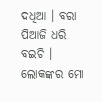ଦଧିଆ । ବରା ପିଆଜି ଧରି ବଇଚି । ଲୋକଙ୍କର ମୋ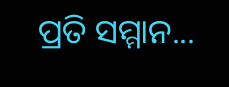ପ୍ରତି ସମ୍ମାନ...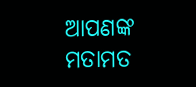ଆପଣଙ୍କ ମତାମତ